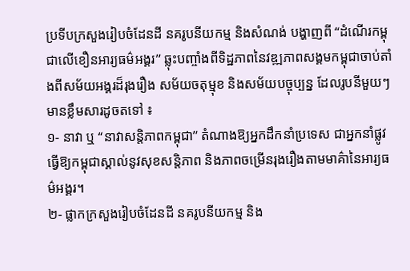ប្រទីបក្រសួងរៀបចំដែនដី នគរូបនីយកម្ម និងសំណង់ បង្ហាញពី “ដំណើរកម្ពុជាលើខឿនអារ្យធម៌អង្គរ” ឆ្លុះបញ្ចាំងពីទិដ្ឋភាពនៃវឌ្ឍភាពសង្គមកម្ពុជាចាប់តាំងពីសម័យអង្គរដ៏រុងរឿង សម័យចតុម្មុខ និងសម័យបច្ចុប្បន្ន ដែលរូបនីមួយៗមានខ្លឹមសារដូចតទៅ ៖
១- នាវា ឬ “នាវាសន្តិភាពកម្ពុជា” តំណាងឱ្យអ្នកដឹកនាំប្រទេស ជាអ្នកនាំផ្លូវធ្វើឱ្យកម្ពុជាស្គាល់នូវសុខសន្តិភាព និងភាពចម្រើនរុងរឿងតាមមាគ៌ានៃអារ្យធម៌អង្គរ។
២- ផ្លាកក្រសួងរៀបចំដែនដី នគរូបនីយកម្ម និង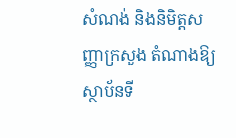សំណង់ និងនិមិត្តសញ្ញាក្រសួង តំណាងឱ្យស្ថាប័នទី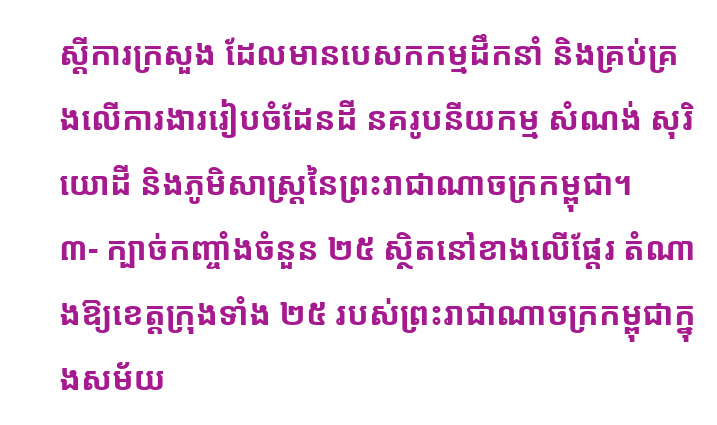ស្តីការក្រសួង ដែលមានបេសកកម្មដឹកនាំ និងគ្រប់គ្រងលើការងាររៀបចំដែនដី នគរូបនីយកម្ម សំណង់ សុរិយោដី និងភូមិសាស្ត្រនៃព្រះរាជាណាចក្រកម្ពុជា។
៣- ក្បាច់កញ្ចាំងចំនួន ២៥ ស្ថិតនៅខាងលើផ្តែរ តំណាងឱ្យខេត្តក្រុងទាំង ២៥ របស់ព្រះរាជាណាចក្រកម្ពុជាក្នុងសម័យ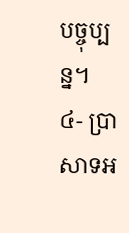បច្ចុប្បន្ន។
៤- ប្រាសាទអ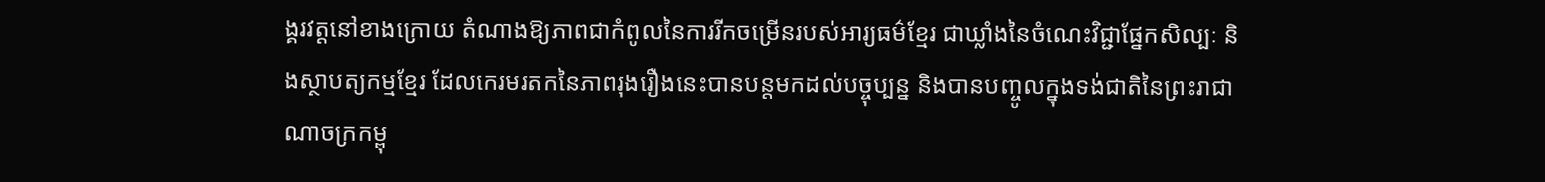ង្គរវត្តនៅខាងក្រោយ តំណាងឱ្យភាពជាកំពូលនៃការរីកចម្រើនរបស់អារ្យធម៌ខ្មែរ ជាឃ្លាំងនៃចំណេះវិជ្ជាផ្នែកសិល្បៈ និងស្ថាបត្យកម្មខ្មែរ ដែលកេរមរតកនៃភាពរុងរឿងនេះបានបន្តមកដល់បច្ចុប្បន្ន និងបានបញ្ចូលក្នុងទង់ជាតិនៃព្រះរាជាណាចក្រកម្ពុ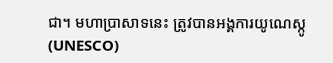ជា។ មហាប្រាសាទនេះ ត្រូវបានអង្គការយូណេស្កូ (UNESCO)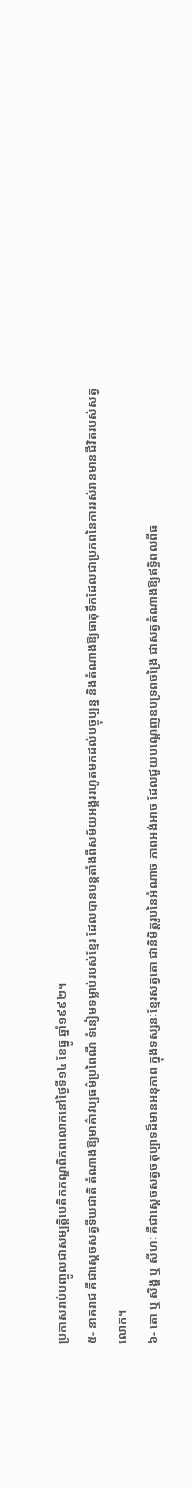ប្រកាសរាប់បញ្ចូលជាសម្បត្តិបេតិកភណ្ឌពិភពលោកនៅថ្ងៃទី១៤ ខែធ្នូ ឆ្នាំ១៩៩២។
៥- នាគរាជ គឺជាស្ដេចសត្វទីឃជាតិ តំណាងឱ្យមាគ៌ាវប្បធម៌ប្រពៃណី ទំនៀមទម្លាប់របស់ខ្មែរ ដែលបានបន្តតាំងពីសម័យអង្គររហូតមកដល់បច្ចុប្បន្ន និងតំណាងឱ្យធាតុទឹកដែលជាប្រភពនៃការរស់រានមានជីវិតរបស់សត្វលោក។
៦- តោ ឬ សិង្ហ ឬ សីហៈ គឺជាស្ដេចសត្វចតុប្បាទដ៏មានអនុភាព ក្នុងទស្សនៈខ្មែរសត្វតោ ជានិមិត្តរូបនៃអំណាច ភាពអង់អាច ដែលជួយបណ្តេញឧបទ្រពចង្រៃ ជាសត្វតំណាងឱ្យឥទិ្ធពលពីធ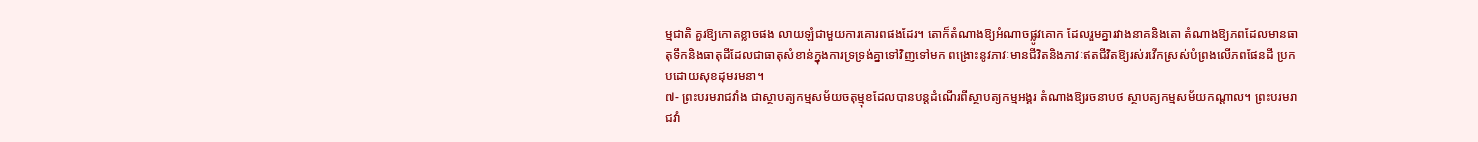ម្មជាតិ គួរឱ្យកោតខ្លាចផង លាយឡំជាមួយការគោរពផងដែរ។ តោក៏តំណាងឱ្យអំណាចផ្លូវគោក ដែលរួមគ្នារវាងនាគនិងតោ តំណាងឱ្យភពដែលមានធាតុទឹកនិងធាតុដីដែលជាធាតុសំខាន់ក្នុងការទ្រទ្រង់គ្នាទៅវិញទៅមក ពង្រោះនូវភាវៈមានជីវិតនិងភាវៈឥតជីវិតឱ្យរស់រវើកស្រស់បំព្រងលើភពផែនដី ប្រកបដោយសុខដុមរមនា។
៧- ព្រះបរមរាជវាំង ជាស្ថាបត្យកម្មសម័យចតុម្មុខដែលបានបន្តដំណើរពីស្ថាបត្យកម្មអង្គរ តំណាងឱ្យរចនាបថ ស្ថាបត្យកម្មសម័យកណ្តាល។ ព្រះបរមរាជវាំ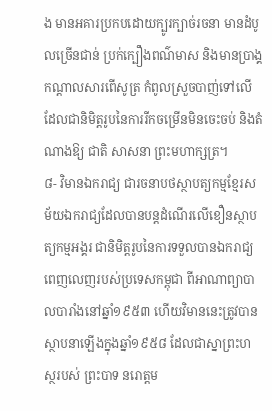ង មានអគារប្រកបដោយក្បូរក្បាច់រចនា មានដំបូលច្រើនជាន់ ប្រក់ក្បឿងពណ៌មាស និងមានប្រាង្គកណ្ដាលសារពើសូត្រ កំពូលស្រួចបាញ់ទៅលើ ដែលជានិមិត្តរូបនៃការរីកចម្រើនមិនចេះចប់ និងតំណាងឱ្យ ជាតិ សាសនា ព្រះមហាក្សត្រ។
៨- វិមានឯករាជ្យ ជារចនាបថស្ថាបត្យកម្មខ្មែរសម័យឯករាជ្យដែលបានបន្តដំណើរលើខឿនស្ថាបត្យកម្មអង្គរ ជានិមិត្តរូបនៃការទទួលបានឯករាជ្យពេញលេញរបស់ប្រទេសកម្ពុជា ពីអាណាព្យាបាលបារាំងនៅឆ្នាំ១៩៥៣ ហើយវិមាននេះត្រូវបានស្ថាបនាឡើងក្នុងឆ្នាំ១៩៥៨ ដែលជាស្នាព្រះហស្ថរបស់ ព្រះបាទ នរោត្តម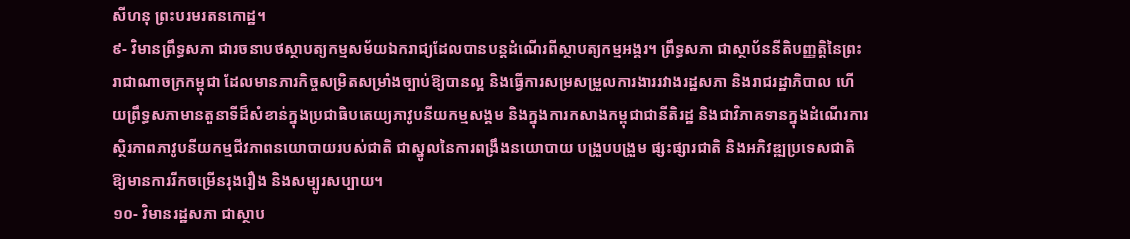សីហនុ ព្រះបរមរតនកោដ្ឋ។
៩- វិមានព្រឹទ្ធសភា ជារចនាបថស្ថាបត្យកម្មសម័យឯករាជ្យដែលបានបន្តដំណើរពីស្ថាបត្យកម្មអង្គរ។ ព្រឹទ្ធសភា ជាស្ថាប័ននីតិបញ្ញត្តិនៃព្រះរាជាណាចក្រកម្ពុជា ដែលមានភារកិច្ចសម្រិតសម្រាំងច្បាប់ឱ្យបានល្អ និងធ្វើការសម្រសម្រួលការងាររវាងរដ្ឋសភា និងរាជរដ្ឋាភិបាល ហើយព្រឹទ្ធសភាមានតួនាទីដ៏សំខាន់ក្នុងប្រជាធិបតេយ្យភាវូបនីយកម្មសង្គម និងក្នុងការកសាងកម្ពុជាជានីតិរដ្ឋ និងជាវិភាគទានក្នុងដំណើរការស្ថិរភាពភាវូបនីយកម្មជីវភាពនយោបាយរបស់ជាតិ ជាស្នូលនៃការពង្រឹងនយោបាយ បង្រួបបង្រួម ផ្សះផ្សារជាតិ និងអភិវឌ្ឍប្រទេសជាតិឱ្យមានការរីកចម្រើនរុងរឿង និងសម្បូរសប្បាយ។
១០- វិមានរដ្ឋសភា ជាស្ថាប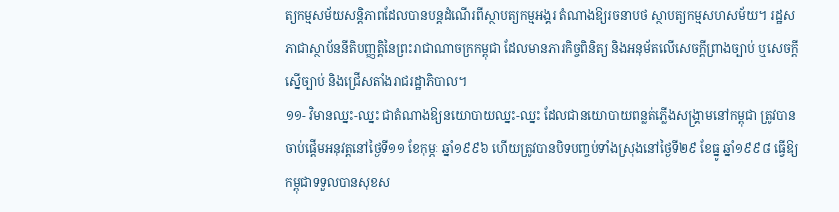ត្យកម្មសម័យសន្តិភាពដែលបានបន្តដំណើរពីស្ថាបត្យកម្មអង្គរ តំណាងឱ្យរចនាបថ ស្ថាបត្យកម្មសហសម័យ។ រដ្ឋសភាជាស្ថាប័ននីតិបញ្ញត្តិនៃព្រះរាជាណាចក្រកម្ពុជា ដែលមានភារកិច្ចពិនិត្យ និងអនុម័តលើសេចក្តីព្រាងច្បាប់ ឬសេចក្តីស្នើច្បាប់ និងជ្រើសតាំងរាជរដ្ឋាភិបាល។
១១- វិមានឈ្នះ-ឈ្នះ ជាតំណាងឱ្យនយោបាយឈ្នះ-ឈ្នះ ដែលជានយោបាយពន្លត់ភ្លើងសង្គ្រាមនៅកម្ពុជា ត្រូវបានចាប់ផ្តើមអនុវត្តនៅថ្ងៃទី១១ ខែកុម្ភៈ ឆ្នាំ១៩៩៦ ហើយត្រូវបានបិទបញ្ចប់ទាំងស្រុងនៅថ្ងៃទី២៩ ខែធ្នូ ឆ្នាំ១៩៩៨ ធ្វើឱ្យកម្ពុជាទទួលបានសុខស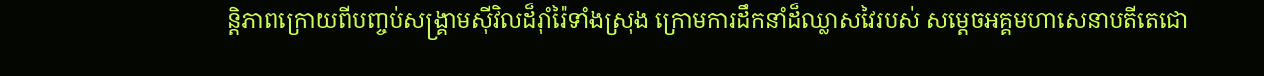ន្តិភាពក្រោយពីបញ្ចប់សង្គ្រាមស៊ីវិលដ៏រ៉ាំរ៉ៃទាំងស្រុង ក្រោមការដឹកនាំដ៏ឈ្លាសវៃរបស់ សម្ដេចអគ្គមហាសេនាបតីតេជោ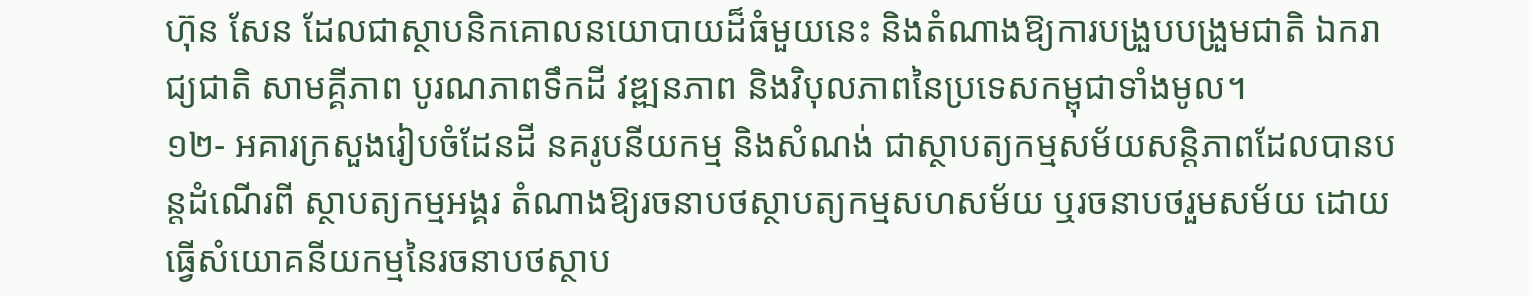ហ៊ុន សែន ដែលជាស្ថាបនិកគោលនយោបាយដ៏ធំមួយនេះ និងតំណាងឱ្យការបង្រួបបង្រួមជាតិ ឯករាជ្យជាតិ សាមគ្គីភាព បូរណភាពទឹកដី វឌ្ឍនភាព និងវិបុលភាពនៃប្រទេសកម្ពុជាទាំងមូល។
១២- អគារក្រសួងរៀបចំដែនដី នគរូបនីយកម្ម និងសំណង់ ជាស្ថាបត្យកម្មសម័យសន្តិភាពដែលបានបន្តដំណើរពី ស្ថាបត្យកម្មអង្គរ តំណាងឱ្យរចនាបថស្ថាបត្យកម្មសហសម័យ ឬរចនាបថរួមសម័យ ដោយធ្វើសំយោគនីយកម្មនៃរចនាបថស្ថាប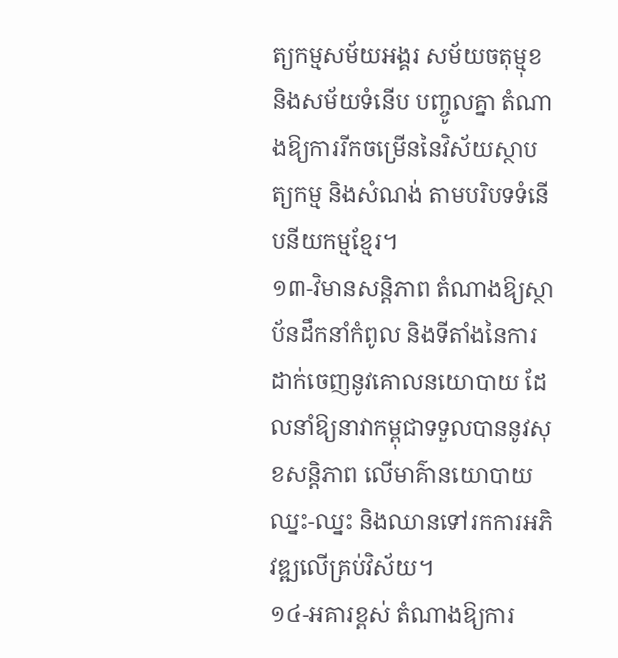ត្យកម្មសម័យអង្គរ សម័យចតុម្មុខ និងសម័យទំនើប បញ្ចូលគ្នា តំណាងឱ្យការរីកចម្រើននៃវិស័យស្ថាបត្យកម្ម និងសំណង់ តាមបរិបទទំនើបនីយកម្មខ្មែរ។
១៣-វិមានសន្តិភាព តំណាងឱ្យស្ថាប័នដឹកនាំកំពូល និងទីតាំងនៃការដាក់ចេញនូវគោលនយោបាយ ដែលនាំឱ្យនាវាកម្ពុជាទទួលបាននូវសុខសន្តិភាព លើមាគ៌ានយោបាយ ឈ្នះ-ឈ្នះ និងឈានទៅរកការអភិវឌ្ឍលើគ្រប់វិស័យ។
១៤-អគារខ្ពស់ តំណាងឱ្យការ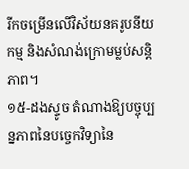រីកចម្រើនលើវិស័យនគរូបនីយកម្ម និងសំណង់ក្រោមម្លប់សន្តិភាព។
១៥-ដងស្ទូច តំណាងឱ្យបច្ចុប្បន្នភាពនៃបច្ចេកវិទ្យានៃ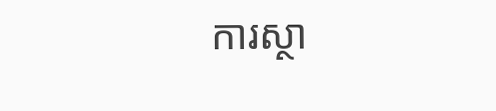ការស្ថា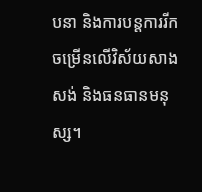បនា និងការបន្តការរីកចម្រើនលើវិស័យសាងសង់ និងធនធានមនុស្ស។